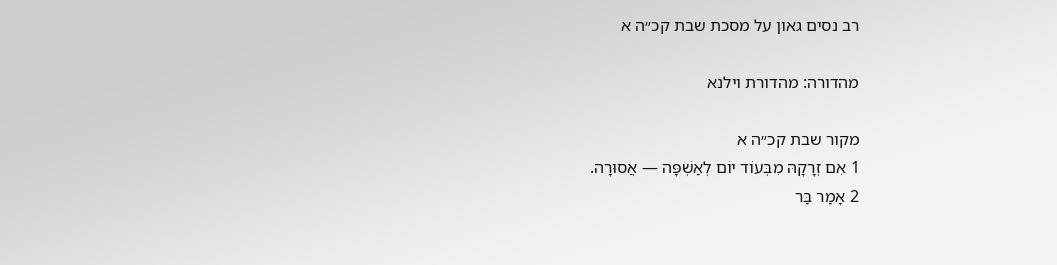רב נסים גאון על מסכת שבת קכ״ה א

מהדורה: מהדורת וילנא

מקור שבת קכ״ה א
1 אִם זְרָקָהּ מִבְּעוֹד יוֹם לְאַשְׁפָּה — אֲסוּרָה.
2 אָמַר בַּר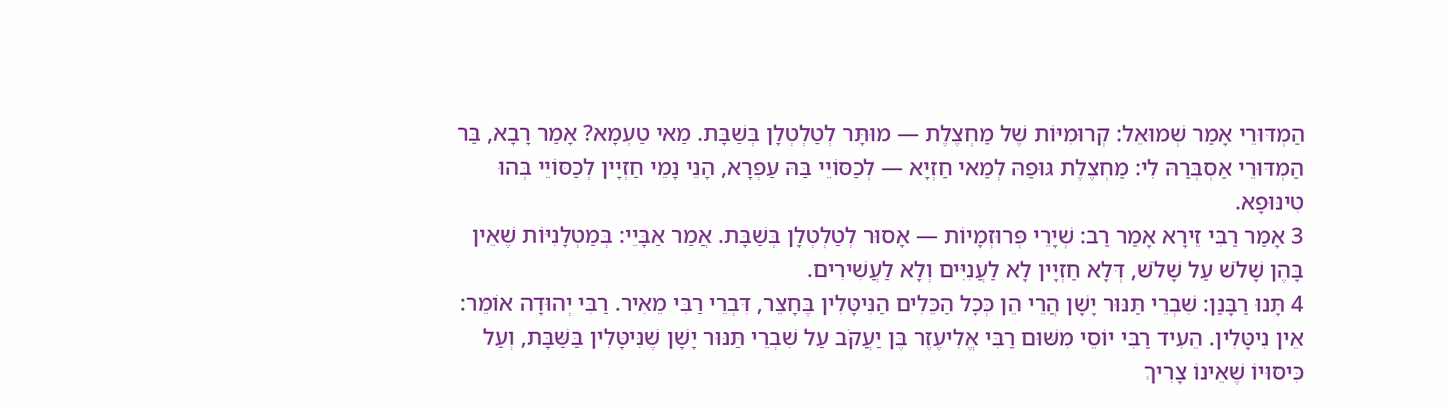הַמְדּוּרֵי אָמַר שְׁמוּאֵל: קְרוּמִיּוֹת שֶׁל מַחְצֶלֶת — מוּתָּר לְטַלְטְלָן בְּשַׁבָּת. מַאי טַעְמָא? אָמַר רָבָא, בַּר הַמְדּוּרֵי אַסְבְּרַהּ לִי: מַחְצֶלֶת גּוּפַהּ לְמַאי חַזְיָא — לְכַסּוֹיֵי בַּהּ עַפְרָא, הָנֵי נָמֵי חַזְיָין לְכַסּוֹיֵי בְּהוּ טִינּוּפָא.
3 אָמַר רַבִּי זֵירָא אָמַר רַב: שְׁיָרֵי פְּרוּזְמָיוֹת — אָסוּר לְטַלְטְלָן בְּשַׁבָּת. אֲמַר אַבָּיֵי: בְּמַטְלָנִיּוֹת שֶׁאֵין בָּהֶן שָׁלֹשׁ עַל שָׁלֹשׁ, דְּלָא חַזְיָין לָא לַעֲנִיִּים וְלָא לַעֲשִׁירִים.
4 תָּנוּ רַבָּנַן: שִׁבְרֵי תַּנּוּר יָשָׁן הֲרֵי הֵן כְּכׇל הַכֵּלִים הַנִּיטָּלִין בֶּחָצֵר, דִּבְרֵי רַבִּי מֵאִיר. רַבִּי יְהוּדָה אוֹמֵר: אֵין נִיטָּלִין. הֵעִיד רַבִּי יוֹסֵי מִשּׁוּם רַבִּי אֱלִיעֶזֶר בֶּן יַעֲקֹב עַל שִׁבְרֵי תַּנּוּר יָשָׁן שֶׁנִּיטָּלִין בַּשַּׁבָּת, וְעַל כִּיסּוּיוֹ שֶׁאֵינוֹ צָרִיךְ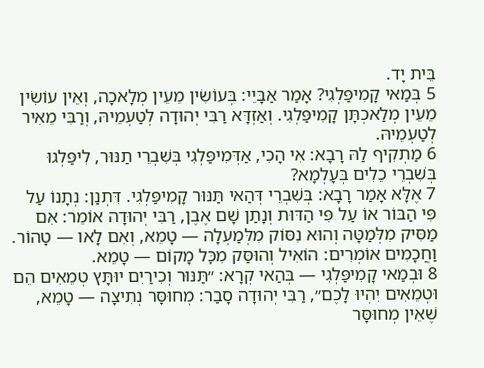בֵּית יָד.
5 בְּמַאי קָמִיפַּלְגִי? אָמַר אַבָּיֵי: בְּעוֹשִׂין מֵעֵין מְלָאכָה, וְאֵין עוֹשִׂין מֵעֵין מְלַאכְתָּן קָמִיפַּלְגִי. וְאַזְדָּא רַבִּי יְהוּדָה לְטַעְמֵיהּ, וְרַבִּי מֵאִיר לְטַעְמֵיהּ.
6 מַתְקִיף לַהּ רָבָא: אִי הָכִי, אַדְּמִיפַּלְגִי בְּשִׁבְרֵי תַנּוּר, לִיפַּלְגוּ בְּשִׁבְרֵי כֵלִים בְּעָלְמָא?
7 אֶלָּא אָמַר רָבָא: בְּשִׁבְרֵי דְּהַאי תַּנּוּר קָמִיפַּלְגִי. דִּתְנַן: נְתָנוֹ עַל פִּי הַבּוֹר אוֹ עַל פִּי הַדּוּת וְנָתַן שָׁם אֶבֶן, רַבִּי יְהוּדָה אוֹמֵר: אִם מַסִּיק מִלְּמַטָּה וְהוּא נִסּוֹק מִלְּמַעְלָה — טָמֵא, וְאִם לָאו — טָהוֹר. וַחֲכָמִים אוֹמְרִים: הוֹאִיל וְהוּסַּק מִכׇּל מָקוֹם — טָמֵא.
8 וּבְמַאי קָמִיפַּלְגִי — בְּהַאי קְרָא: ״תַּנּוּר וְכִירַיִם יוּתָּץ טְמֵאִים הֵם וּטְמֵאִים יִהְיוּ לָכֶם״, רַבִּי יְהוּדָה סָבַר: מְחוּסָּר נְתִיצָה — טָמֵא, שֶׁאֵין מְחוּסָּר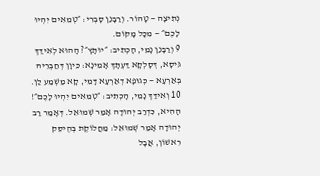נְתִיצָה — טָהוֹר. וְרַבָּנַן סָבְרִי: ״טְמֵאִים יִהְיוּ לָכֶם״ — מִכׇּל מָקוֹם.
9 וְרַבָּנַן נָמֵי, הָכְתִיב: ״יוּתָּץ״? הָהוּא לְאִידַּךְ גִּיסָא, דְּסָלְקָא דַּעְתָּךְ אָמֵינָא: כֵּיוָן דְּחַבְּרֵיהּ בְּאַרְעָא — כְּגוּפָא דְאַרְעָא דָּמֵי, קָא מַשְׁמַע לַן.
10 וְאִידַּךְ נָמֵי, הָכְתִיב: ״טְמֵאִים יִהְיוּ לָכֶם״! הָהִיא, כִּדְרַב יְהוּדָה אָמַר שְׁמוּאֵל. דְּאָמַר רַב יְהוּדָה אָמַר שְׁמוּאֵל: מַחֲלוֹקֶת בְּהֶיסֵּק רִאשׁוֹן, אֲבָל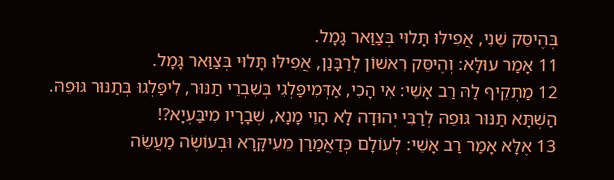בְּהֶיסֵּק שֵׁנִי, אֲפִילּוּ תָּלוּי בְּצַוַּאר גָּמָל.
11 אָמַר עוּלָּא: וְהֶיסֵּק רִאשׁוֹן לְרַבָּנַן, אֲפִילּוּ תָּלוּי בְּצַוַּאר גָּמָל.
12 מַתְקֵיף לַהּ רַב אָשֵׁי: אִי הָכִי, אַדְּמִיפַּלְגִי בְּשִׁבְרֵי תַנּוּר, לִיפַּלְגוּ בְּתַנּוּר גּוּפֵהּ. הַשְׁתָּא תַּנּוּר גּוּפֵהּ לְרַבִּי יְהוּדָה לָא הָוֵי מָנָא, שְׁבָרָיו מִיבַּעְיָא?!
13 אֶלָּא אָמַר רַב אָשֵׁי: לְעוֹלָם כְּדַאֲמַרַן מֵעִיקָּרָא וּבְעוֹשֶׂה מַעֲשֵׂה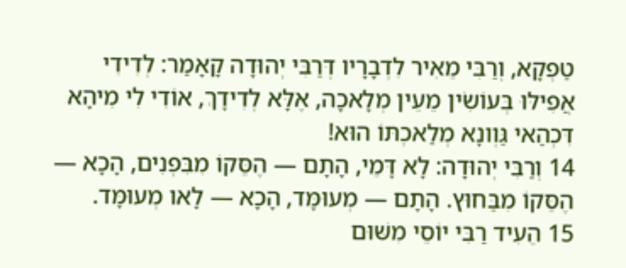טַפְקָא, וְרַבִּי מֵאִיר לִדְבָרָיו דְּרַבִּי יְהוּדָה קָאָמַר: לְדִידִי אֲפִילּוּ בְּעוֹשִׂין מֵעֵין מְלָאכָה, אֶלָּא לְדִידָךְ, אוֹדִי לִי מִיהָא דִּכְהַאי גַּוְונָא מְלַאכְתּוֹ הוּא!
14 וְרַבִּי יְהוּדָה: לָא דָּמֵי, הָתָם — הֶסֵּקוֹ מִבִּפְנִים, הָכָא — הֶסֵּקוֹ מִבַּחוּץ. הָתָם — מְעוּמָּד, הָכָא — לָאו מְעוּמָּד.
15 הֵעִיד רַבִּי יוֹסֵי מִשּׁוּם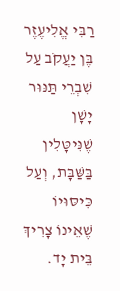רַבִּי אֱלִיעֶזֶר בֶּן יַעֲקֹב עַל שִׁבְרֵי תַּנּוּר יָשָׁן שֶׁנִּיטָּלִין בַּשַּׁבָּת, וְעַל כִּיסּוּיוֹ שֶׁאֵינוֹ צָרִיךְ בֵּית יָד.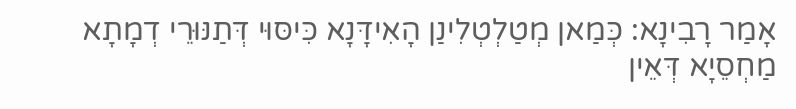אָמַר רָבִינָא: כְּמַאן מְטַלְטְלִינַן הָאִידָּנָא כִּיסּוּי דְּתַנּוּרֵי דְמָתָא מַחְסֵיָא דְּאֵין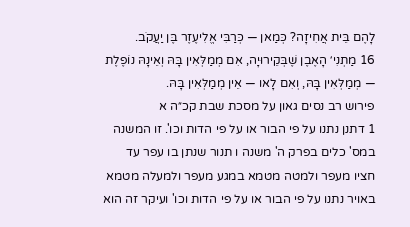לָהֶם בֵּית אֲחִיזָה? כְּמַאן — כְּרַבִּי אֱלִיעֶזֶר בֶּן יַעֲקֹב.
16 מַתְנִי׳ הָאֶבֶן שֶׁבְּקֵירוּיָה, אִם מְמַלְּאִין בָּהּ וְאֵינָהּ נוֹפֶלֶת — מְמַלְּאִין בָּהּ, וְאִם לָאו — אֵין מְמַלְּאִין בָּהּ.
פירוש רב נסים גאון על מסכת שבת קכ״ה א
1 דתנן נתנו על פי הבור או על פי הדות וכו'. זו המשנה במס' כלים בפרק ה' משנה ו תנור שנתן בו עפר עד חציו מעפר ולמטה מטמא במגע מעפר ולמעלה מטמא באויר נתנו על פי הבור או על פי הדות וכו' ועיקר זה הוא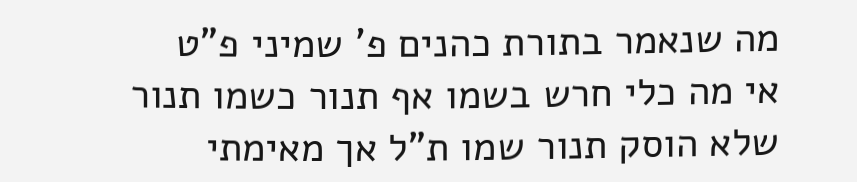מה שנאמר בתורת כהנים פ' שמיני פ"ט אי מה כלי חרש בשמו אף תנור כשמו תנור שלא הוסק תנור שמו ת"ל אך מאימתי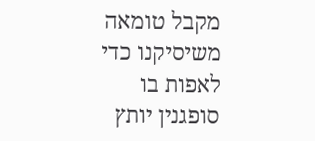מקבל טומאה משיסיקנו כדי לאפות בו סופגנין יותץ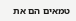טמאים הם את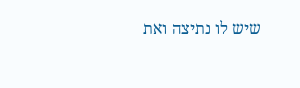שיש לו נתיצה ואת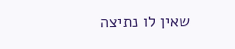שאין לו נתיצה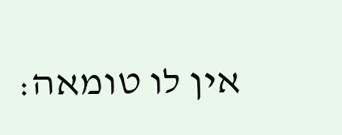אין לו טומאה: